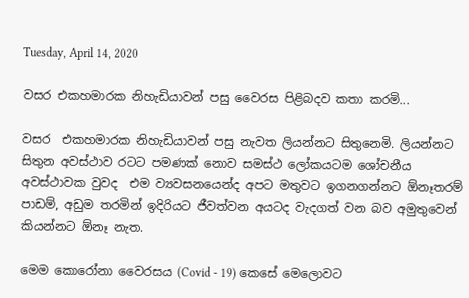Tuesday, April 14, 2020

වසර එකහමාරක නිහැඩියාවන් පසු වෛරස පිළිබදව කතා කරමි...

වසර  එකහමාරක නිහැඩියාවන් පසු නැවත ලියන්නට සිතුනෙමි. ලියන්නට සිතුන අවස්ථාව රටට පමණක් නොව සමස්ථ ලෝකයටම ශෝචනීය අවස්ථාවක වුවද  එම ව්‍යවසනයෙන්ද අපට මතුවට ඉගනගන්නට ඕනෑතරම් පාඩම්, අඩුම තරමින් ඉදිරියට ජීවත්වන අයටද වැදගත් වන බව අමුතුවෙන් කියන්නට ඕනෑ නැත.

මෙම කොරෝනා වෛරසය (Covid - 19) කෙසේ මෙලොවට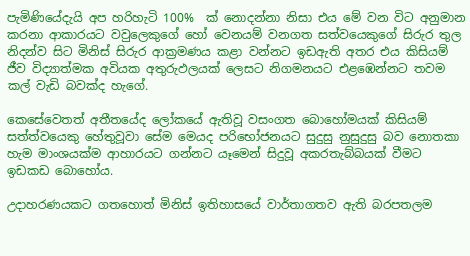පැමිණියේදැයි අප හරිහැටි 100%  ක් නොදන්නා නිසා එය මේ වන විට අනුමාන කරනා ආකාරයට වවුලෙකුගේ හෝ වෙනයම් වනගත සත්වයෙකුගේ සිරුර තුල නිදන්ව සිට මිනිස් සිරුර ආක්‍රමණය කළා වන්නට ඉඩඇති අතර එය කිසියම් ජීව විද්‍යාත්මක අවියක අතුරුඵලයක් ලෙසට නිගමනයට එළඹෙන්නට තවම කල් වැඩි බවක්ද හැගේ.

කෙසේවෙතත් අතීතයේද ලෝකයේ ඇතිවූ වසංගත බොහෝමයක් කිසියම් සත්ත්වයෙකු හේතුවූවා සේම මෙයද පරිභෝජනයට සුදුසු නුසුදුසු බව නොතකා හැම මාංශයක්ම ආහාරයට ගන්නට යෑමෙන් සිදුවූ අකරතැබ්බයක් වීමට ඉඩකඩ බොහෝය.

උදාහරණයකට ගතහොත් මිනිස් ඉතිහාසයේ වාර්තාගතව ඇති බරපතලම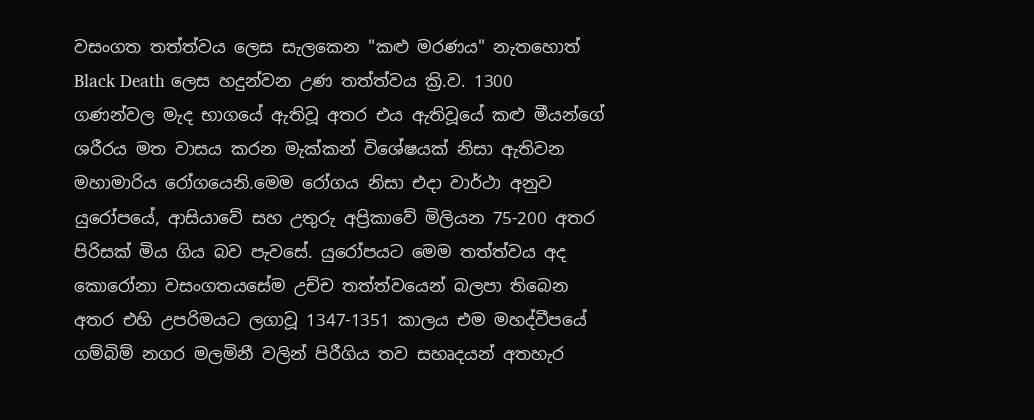වසංගත තත්ත්වය ලෙස සැලකෙන "කළු මරණය" නැතහොත් Black Death ලෙස හදුන්වන උණ තත්ත්වය ක්‍රි.ව. 1300 ගණන්වල මැද භාගයේ ඇතිවූ අතර එය ඇතිවූයේ කළු මීයන්ගේ ශරීරය මත වාසය කරන මැක්කන් විශේෂයක් නිසා ඇතිවන මහාමාරිය රෝගයෙනි.මෙම රෝගය නිසා එදා වාර්ථා අනුව යුරෝපයේ, ආසියාවේ සහ උතුරු අප්‍රිකාවේ මිලියන 75-200 අතර පිරිසක් මිය ගිය බව පැවසේ. යුරෝපයට මෙම තත්ත්වය අද කොරෝනා වසංගතයසේම උච්ච තත්ත්වයෙන් බලපා තිබෙන අතර එහි උපරිමයට ලගාවූ 1347-1351 කාලය එම මහද්වීපයේ ගම්බිම් නගර මලමිනී වලින් පිරීගිය තව සහෘදයන් අතහැර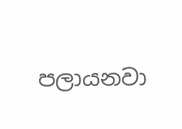පලායනවා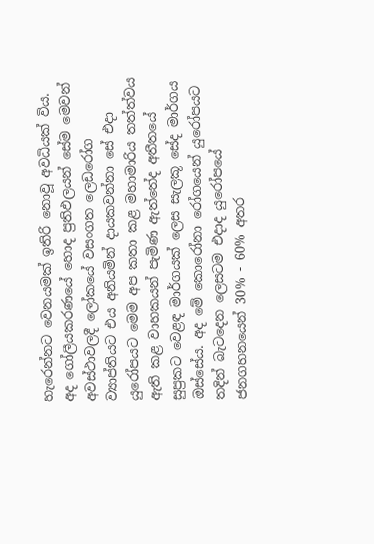හැරෙන්නට වෙනයමක් ඉතිරි නොවූ අවධියක් විය. අද ගෝලීයකරණයේ හොද ප්‍රතිඵලයන් සේම මෙවන් අවස්ථාවලදී ලෝකයේ වසංගත ලෙඩරෝග ව්‍යාප්තියට එය අනියමින් දායකවන්නා සේ එදා යුරෝපයට මෙම අප කතා කළ මහාමාරිය තත්ත්වය ඇති කළ වාහකයන් පැමිණ ඇත්තේද අතීතයේ සුප්‍රකට වෙළඳ මාර්ගයක් ලෙස සැලකූ සේද මාර්ගය ඔස්සේය. අද මේ කොරෝනා රෝගයෙන් යුරෝපයට තදින් බැටදෙන ලෙසටම එදාද යුරෝපයේ ජනගහනයෙන් 30% - 60% අතර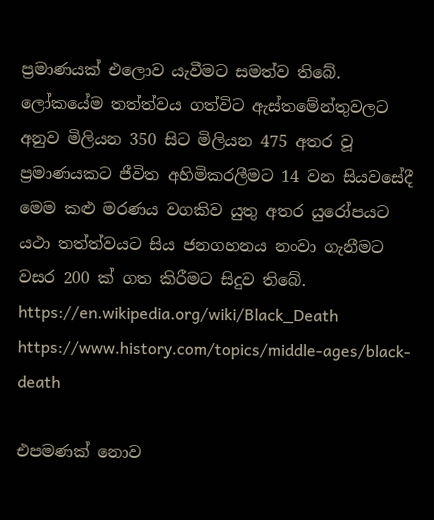ප්‍රමාණයක් එලොව යැවීමට සමත්ව තිබේ. ලෝකයේම තත්ත්වය ගත්විට ඇස්තමේන්තුවලට අනුව මිලියන 350 සිට මිලියන 475 අතර වූ ප්‍රමාණයකට ජීවිත අහිමිකරලීමට 14 වන සියවසේදී මෙම කළු මරණය වගකිව යුතු අතර යුරෝපයට යථා තත්ත්වයට සිය ජනගහනය නංවා ගැනීමට වසර 200 ක් ගත කිරීමට සිදුව තිබේ.
https://en.wikipedia.org/wiki/Black_Death
https://www.history.com/topics/middle-ages/black-death

එපමණක් නොව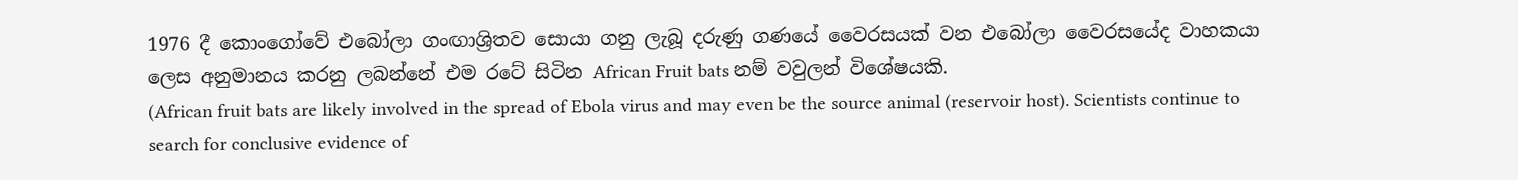1976 දී කොංගෝවේ එබෝලා ගංඟාශ්‍රිතව සොයා ගනු ලැබූ දරුණු ගණයේ වෛරසයක් වන එබෝලා වෛරසයේද වාහකයා ලෙස අනුමානය කරනු ලබන්නේ එම රටේ සිටින African Fruit bats නම් වවුලන් විශේෂයකි.
(African fruit bats are likely involved in the spread of Ebola virus and may even be the source animal (reservoir host). Scientists continue to search for conclusive evidence of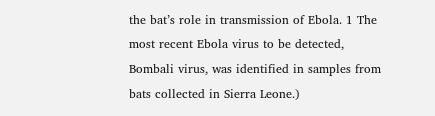the bat’s role in transmission of Ebola. 1 The most recent Ebola virus to be detected, Bombali virus, was identified in samples from bats collected in Sierra Leone.)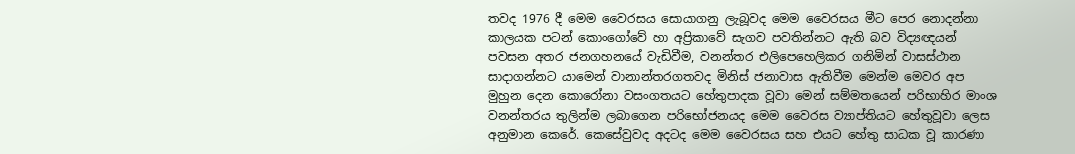තවද 1976 දී මෙම වෛරසය සොයාගනු ලැබූවද මෙම වෛරසය මීට පෙර නොදන්නා කාලයක පටන් කොංගෝවේ හා අප්‍රිකාවේ සැගව පවතින්නට ඇති බව විද්‍යඥයන් පවසන අතර ජනගහනයේ වැඩිවීම, වනන්තර එලිපෙහෙලිකර ගනිමින් වාසස්ථාන සාදාගන්නට යාමෙන් වානාන්තරගතවද මිනිස් ජනාවාස ඇතිවීම මෙන්ම මෙවර අප මුහුන දෙන කොරෝනා වසංගතයට හේතුපාදක වූවා මෙන් සම්මතයෙන් පරිභාහිර මාංශ වනන්තරය තුලින්ම ලබාගෙන පරිභෝජනයද මෙම වෛරස ව්‍යාප්තියට හේතුවූවා ලෙස අනුමාන කෙරේ. කෙසේවුවද අදටද මෙම වෛරසය සහ එයට හේතු සාධක වූ කාරණා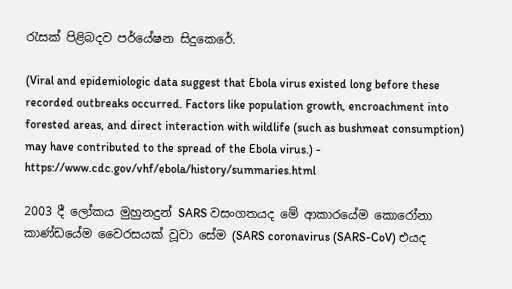රැසක් පිළිබදව පර්යේෂන සිදුකෙරේ.

(Viral and epidemiologic data suggest that Ebola virus existed long before these recorded outbreaks occurred. Factors like population growth, encroachment into forested areas, and direct interaction with wildlife (such as bushmeat consumption) may have contributed to the spread of the Ebola virus.) - https://www.cdc.gov/vhf/ebola/history/summaries.html

2003 දී ලෝකය මුහුනදුන් SARS වසංගතයද මේ ආකාරයේම කොරෝනා කාණ්ඩයේම වෛරසයක් වූවා සේම (SARS coronavirus (SARS-CoV) එයද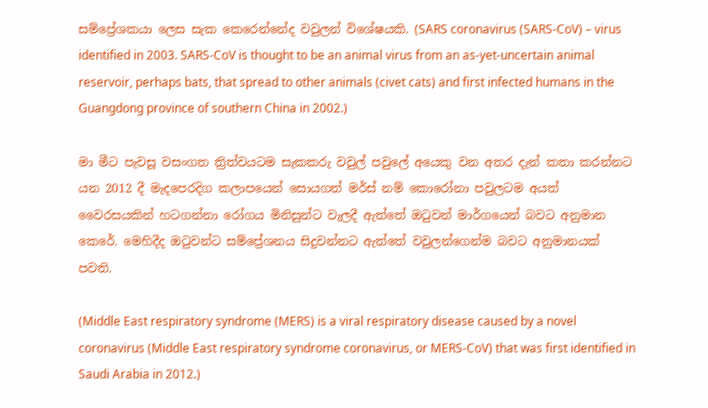සම්ප්‍රේශකයා ලෙස සැක කෙරෙන්නේද වවුලන් විශේෂයකි. (SARS coronavirus (SARS-CoV) – virus identified in 2003. SARS-CoV is thought to be an animal virus from an as-yet-uncertain animal reservoir, perhaps bats, that spread to other animals (civet cats) and first infected humans in the Guangdong province of southern China in 2002.)

මා මීට පැවසූ වසංගත ත්‍රිත්වයටම සැකකරු වවුල් පවුලේ අයෙකු වන අතර දැන් කතා කරන්නට යන 2012 දී මැදපෙරදිග කලාපයෙන් සොයගත් මර්ස් නම් කොරෝනා පවුලටම අයත් වෛරසයකින් හටගන්නා රෝගය මිනිසුන්ට වැලදී ඇත්තේ ඔටුවන් මාර්ගයෙන් බවට අනුමාන කෙරේ. මෙහිදීද ඔටුවන්ට සම්ප්‍රේශනය සිදුවන්නට ඇත්තේ වවුලන්ගෙන්ම බවට අනුමානයක් පවති.

(Middle East respiratory syndrome (MERS) is a viral respiratory disease caused by a novel coronavirus (Middle East respiratory syndrome coronavirus, or MERS‐CoV) that was first identified in Saudi Arabia in 2012.)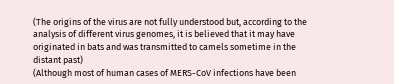(The origins of the virus are not fully understood but, according to the analysis of different virus genomes, it is believed that it may have originated in bats and was transmitted to camels sometime in the distant past)
(Although most of human cases of MERS-CoV infections have been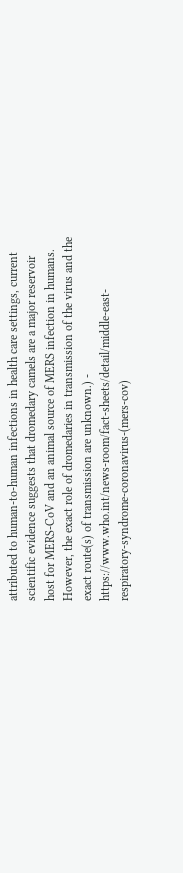attributed to human-to-human infections in health care settings, current scientific evidence suggests that dromedary camels are a major reservoir host for MERS-CoV and an animal source of MERS infection in humans. However, the exact role of dromedaries in transmission of the virus and the exact route(s) of transmission are unknown.) - https://www.who.int/news-room/fact-sheets/detail/middle-east-respiratory-syndrome-coronavirus-(mers-cov)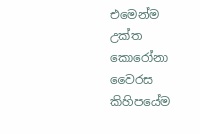එමෙන්ම උක්ත කොරෝනා වෛරස කිහිපයේම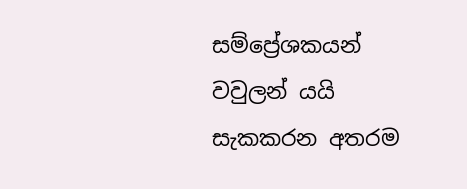සම්ප්‍රේශකයන් වවුලන් යයි සැකකරන අතරම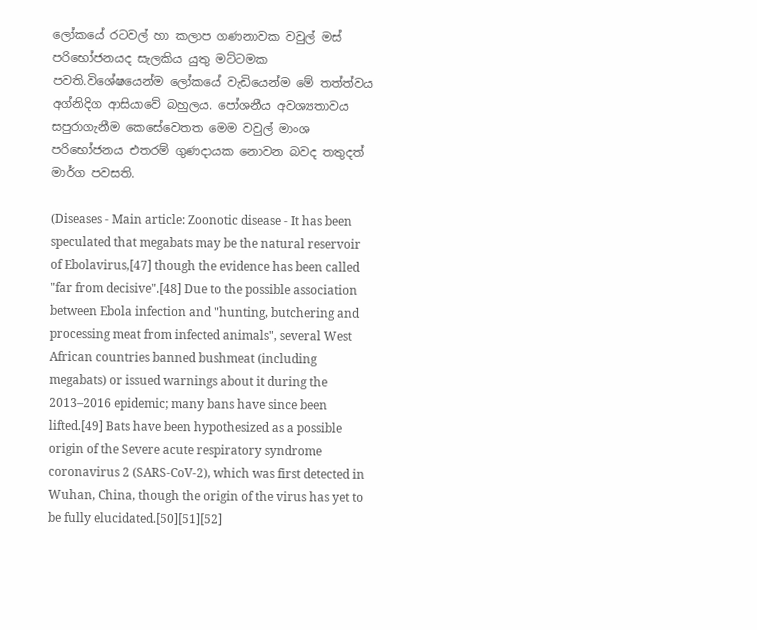ලෝකයේ රටවල් හා කලාප ගණනාවක වවුල් මස් පරිභෝජනයද සැලකිය යුතු මට්ටමක පවති.විශේෂයෙන්ම ලෝකයේ වැඩියෙන්ම මේ තත්ත්වය අග්නිදිග ආසියාවේ බහුලය. පෝශනීය අවශ්‍යතාවය සපුරාගැනීම කෙසේවෙතත මෙම වවුල් මාංශ පරිභෝජනය එතරම් ගුණදායක නොවන බවද තතුදත් මාර්ග පවසති.

(Diseases - Main article: Zoonotic disease - It has been speculated that megabats may be the natural reservoir of Ebolavirus,[47] though the evidence has been called "far from decisive".[48] Due to the possible association between Ebola infection and "hunting, butchering and processing meat from infected animals", several West African countries banned bushmeat (including megabats) or issued warnings about it during the 2013–2016 epidemic; many bans have since been lifted.[49] Bats have been hypothesized as a possible origin of the Severe acute respiratory syndrome coronavirus 2 (SARS-CoV-2), which was first detected in Wuhan, China, though the origin of the virus has yet to be fully elucidated.[50][51][52]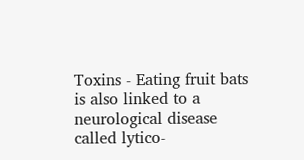Toxins - Eating fruit bats is also linked to a neurological disease called lytico-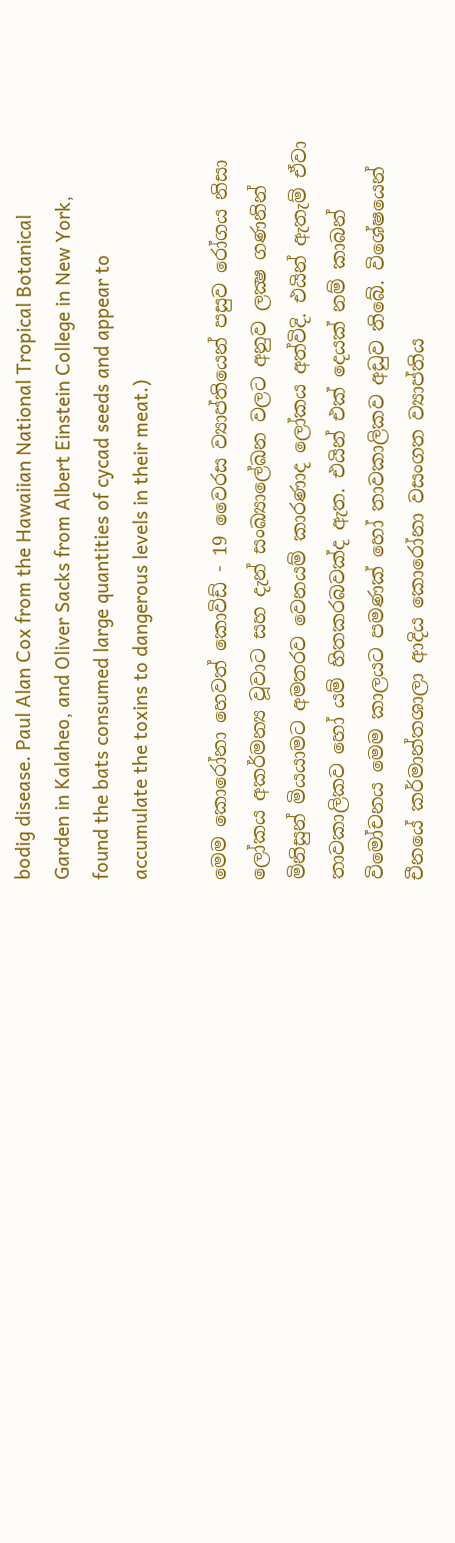bodig disease. Paul Alan Cox from the Hawaiian National Tropical Botanical Garden in Kalaheo, and Oliver Sacks from Albert Einstein College in New York, found the bats consumed large quantities of cycad seeds and appear to accumulate the toxins to dangerous levels in their meat.)

මෙම කොරෝනා හෙවත් කොවිඩ් - 19 වෛරස ව්‍යාප්තියෙන් පසුව රෝගය නිසා ලෝකය අකර්මන්‍ය වූවාට සහ දැන් සංඛ්‍යාලේඛන වලට අනුව ලක්‍ෂ ගණනින් මිනිසුන් මියයාමට අමතරව වෙනයම් කාරණාද ලෝකය අත්විදි. එයින් ඇතැම් ඒවා තාවකාලිකව හෝ යම් හිතකරබවක්ද ඇත. එයින් එක් දෙයක් නම් කාබන් විමෝචනය මෙම කාලයට පමණක් හෝ තාවකාලිකව අඩුව තිබේ. විශේෂයෙන් චීනයේ කර්මාන්තශාලා ආදිය කොරෝනා වසංගත ව්‍යාප්තිය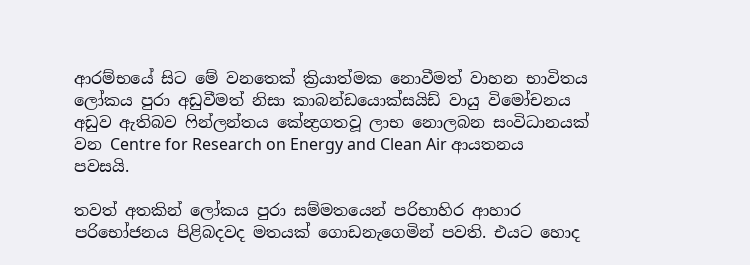ආරම්භයේ සිට මේ වනතෙක් ක්‍රියාත්මක නොවීමත් වාහන භාවිතය ලෝකය පුරා අඩුවීමත් නිසා කාබන්ඩයොක්සයිඩ් වායු විමෝචනය අඩුව ඇතිබව ෆින්ලන්තය කේන්‍ද්‍රගතවූ ලාභ නොලබන සංවිධානයක් වන Centre for Research on Energy and Clean Air ආයතනය පවසයි.

තවත් අතකින් ලෝකය පුරා සම්මතයෙන් පරිභාහිර ආහාර පරිභෝජනය පිළිබදවද මතයක් ගොඩනැගෙමින් පවති. එයට හොද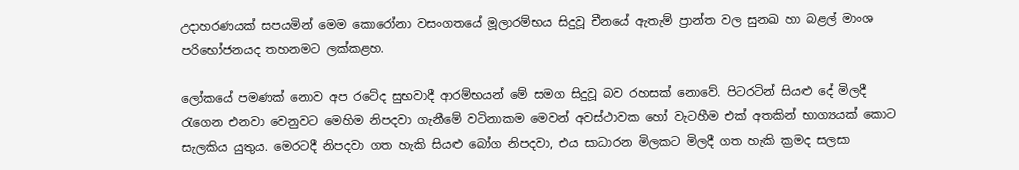උදාහරණයක් සපයමින් මෙම කොරෝනා වසංගතයේ මූලාරම්භය සිදුවූ චීනයේ ඇතැම් ප්‍රාන්ත වල සුනඛ හා බළල් මාංශ පරිභෝජනයද තහනමට ලක්කළහ.

ලෝකයේ පමණක් නොව අප රටේද සුභවාදී ආරම්භයන් මේ සමග සිදුවූ බව රහසක් නොවේ. පිටරටින් සියළු දේ මිලදී රැගෙන එනවා වෙනුවට මෙහිම නිපදවා ගැනීමේ වටිනාකම මෙවන් අවස්ථාවක හෝ වැටහීම එක් අතකින් භාග්‍යයක් කොට සැලකිය යුතුය. මෙරටදී නිපදවා ගත හැකි සියළු බෝග නිපදවා, එය සාධාරන මිලකට මිලදී ගත හැකි ක්‍රමද සලසා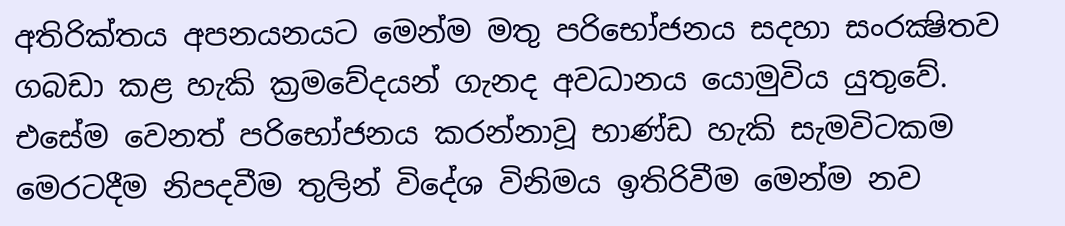අතිරික්තය අපනයනයට මෙන්ම මතු පරිභෝජනය සදහා සංරක්‍ෂිතව ගබඩා කළ හැකි ක්‍රමවේදයන් ගැනද අවධානය යොමුවිය යුතුවේ. එසේම වෙනත් පරිභෝජනය කරන්නාවූ භාණ්ඩ හැකි සැමවිටකම මෙරටදීම නිපදවීම තුලින් විදේශ විනිමය ඉතිරිවීම මෙන්ම නව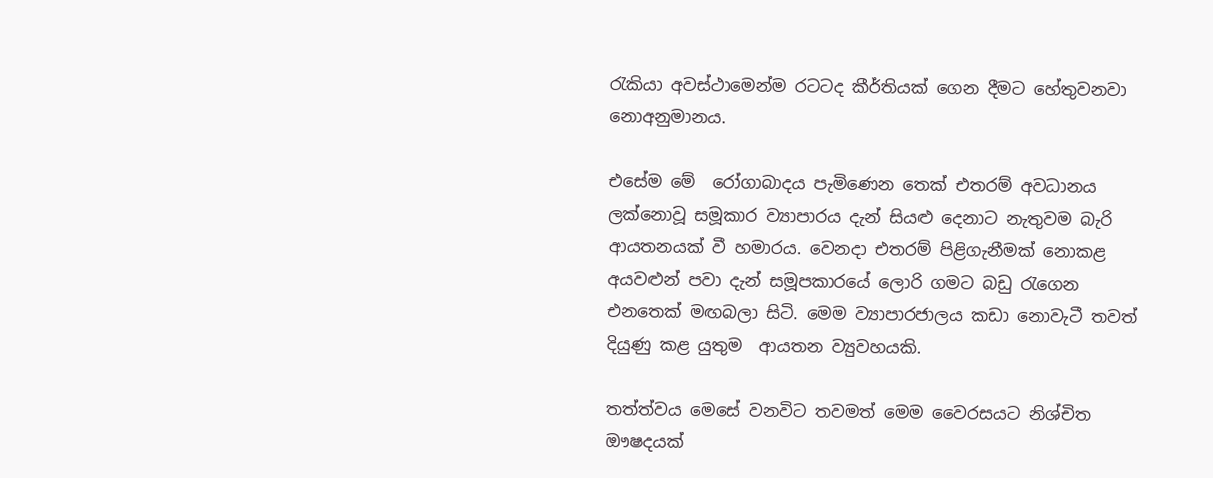රැකියා අවස්ථාමෙන්ම රටටද කීර්තියක් ගෙන දීමට හේතුවනවා නොඅනුමානය.

එසේම මේ  රෝගාබාදය පැමිණෙන තෙක් එතරම් අවධානය ලක්නොවූ සමූකාර ව්‍යාපාරය දැන් සියළු දෙනාට නැතුවම බැරි ආයතනයක් වී හමාරය. වෙනදා එතරම් පිළිගැනීමක් නොකළ අයවළුන් පවා දැන් සමූපකාරයේ ලොරි ගමට බඩු රැගෙන එනතෙක් මඟබලා සිටි. මෙම ව්‍යාපාරජාලය කඩා නොවැටී තවත් දියුණු කළ යුතුම  ආයතන ව්‍යුවහයකි.

තත්ත්වය මෙසේ වනවිට තවමත් මෙම වෛරසයට නිශ්චිත ඖෂදයක්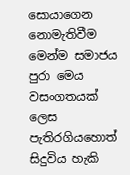සොයාගෙන නොමැතිවීම මෙන්ම සමාජය පුරා මෙය වසංගතයක් ලෙස පැතිරගියහොත් සිදුවිය හැකි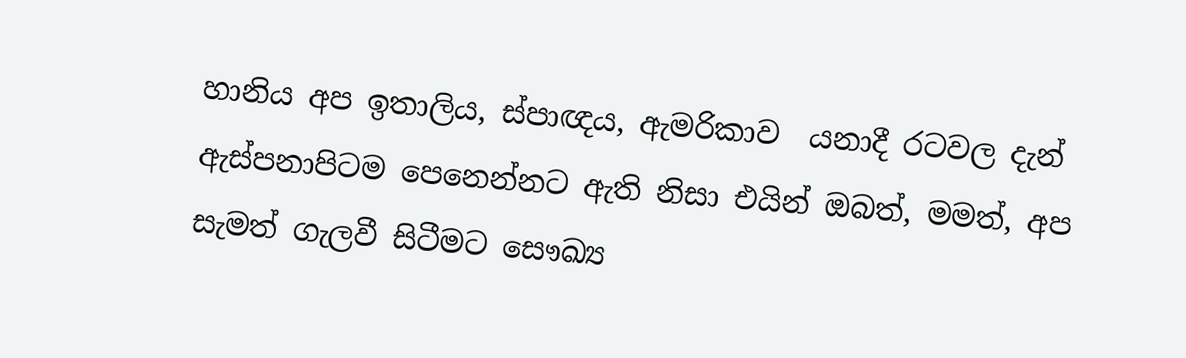හානිය අප ඉතාලිය, ස්පාඥය, ඇමරිකාව  යනාදී රටවල දැන් ඇස්පනාපිටම පෙනෙන්නට ඇති නිසා එයින් ඔබත්, මමත්, අප සැමත් ගැලවී සිටීමට සෞඛ්‍ය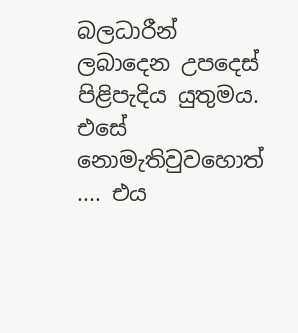බලධාරීන් ලබාදෙන උපදෙස් පිළිපැදිය යුතුමය. එසේ නොමැතිවුවහොත් .... එය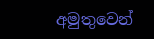අමුතුවෙන්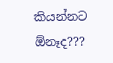කියන්නට ඕනෑද???